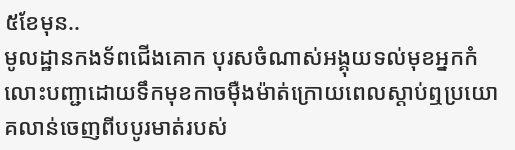៥ខែមុន..
មូលដ្ឋានកងទ័ពជើងគោក បុរសចំណាស់អង្គុយទល់មុខអ្នកកំលោះបញ្ជាដោយទឹកមុខកាចម៉ឺងម៉ាត់ក្រោយពេលស្តាប់ឮប្រយោគលាន់ចេញពីបបូរមាត់របស់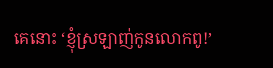គេនោះ ‘ខ្ញុំស្រឡាញ់កូនលោកពូ!’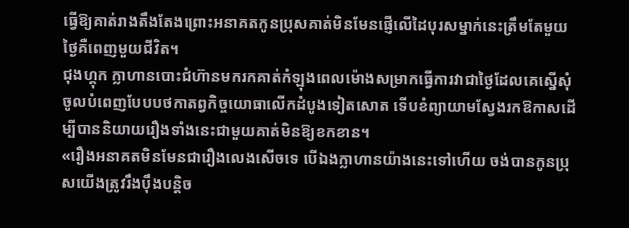ធ្វើឱ្យគាត់រាងតឹងតែងព្រោះអនាគតកូនប្រុសគាត់មិនមែនផ្ញើលើដៃបុរសម្នាក់នេះត្រឹមតែមួយថ្ងៃគឺពេញមួយជីវិត។
ជុងហ្គុក ក្លាហានបោះជំហ៊ានមករកគាត់កំឡុងពេលម៉ោងសម្រាកធ្វើការវាជាថ្ងៃដែលគេស្នើសុំចូលបំពេញបែបបថកាតព្វកិច្ចយោធាលើកដំបូងទៀតសោត ទើបខំព្យាយាមស្វែងរកឱកាសដើម្បីបាននិយាយរឿងទាំងនេះជាមួយគាត់មិនឱ្យខកខាន។
«រឿងអនាគតមិនមែនជារឿងលេងសើចទេ បើឯងក្លាហានយ៉ាងនេះទៅហើយ ចង់បានកូនប្រុសយើងត្រូវរឹងប៉ឹងបន្តិច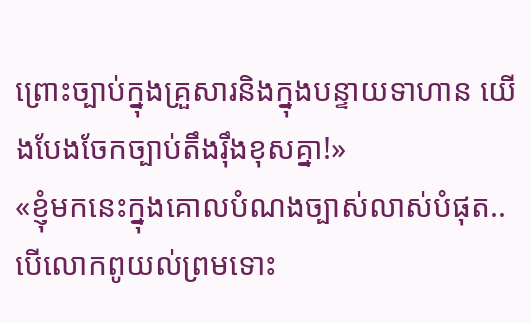ព្រោះច្បាប់ក្នុងគ្រួសារនិងក្នុងបន្ទាយទាហាន យើងបែងចែកច្បាប់តឹងរ៉ឹងខុសគ្នា!»
«ខ្ញុំមកនេះក្នុងគោលបំណងច្បាស់លាស់បំផុត.. បើលោកពូយល់ព្រមទោះ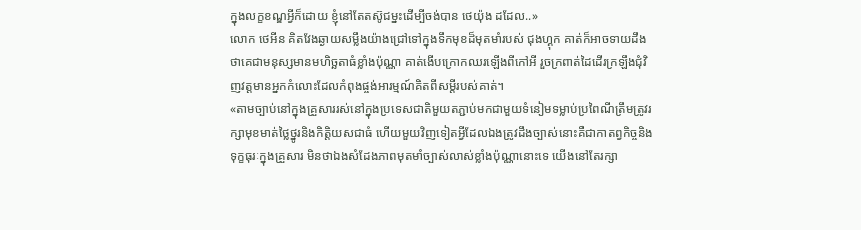ក្នុងលក្ខខណ្ឌអ្វីក៏ដោយ ខ្ញុំនៅតែតស៊ូជម្នះដើម្បីចង់បាន ថេយ៉ុង ដដែល..»
លោក ថេអីន គិតវែងឆ្ងាយសម្លឹងយ៉ាងជ្រៅទៅក្នុងទឹកមុខដ៏មុតមាំរបស់ ជុងហ្គុក គាត់ក៏អាចទាយដឹងថាគេជាមនុស្សមានមហិច្ឆតាធំខ្លាំងប៉ុណ្ណា គាត់ងើបក្រោកឈរឡើងពីកៅអី រួចក្រពាត់ដៃដើរក្រឡឹងជុំវិញវត្តមានអ្នកកំលោះដែលកំពុងផ្ចង់អារម្មណ៍គិតពីសម្តីរបស់គាត់។
«តាមច្បាប់នៅក្នុងគ្រួសាររស់នៅក្នុងប្រទេសជាតិមួយតភ្ជាប់មកជាមួយទំនៀមទម្លាប់ប្រពៃណីត្រឹមត្រូវរក្សាមុខមាត់ថ្លៃថ្នូរនិងកិត្តិយសជាធំ ហើយមួយវិញទៀតអ្វីដែលឯងត្រូវដឹងច្បាស់នោះគឺជាកាតព្វកិច្ចនិងទុក្ខធុរៈក្នុងគ្រួសារ មិនថាឯងសំដែងភាពមុតមាំច្បាស់លាស់ខ្លាំងប៉ុណ្ណានោះទេ យើងនៅតែរក្សា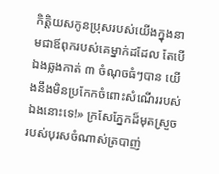កិត្តិយសកូនប្រុសរបស់យើងក្នុងនាមជាឪពុករបស់គេម្នាក់ដដែល តែបើឯងឆ្លងកាត់ ៣ ចំណុចធំៗបាន យើងនឹងមិនប្រកែកចំពោះសំណើររបស់ឯងនោះទេ!» ក្រសែភ្នែកដ៏មុតស្រួចរបស់បុរសចំណាស់ត្របាញ់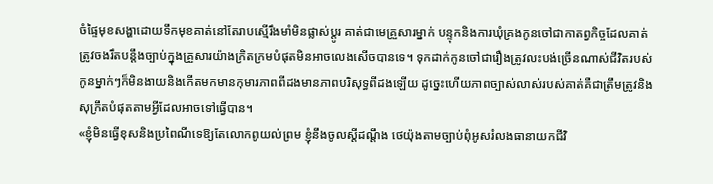ចំផ្ទៃមុខសង្ហាដោយទឹកមុខគាត់នៅតែរាបស្មើរឹងមាំមិនផ្លាស់ប្តូរ គាត់ជាមេគ្រួសារម្នាក់ បន្ទុកនិងការឃុំគ្រងកូនចៅជាកាតព្វកិច្ចដែលគាត់ត្រូវចងរឹតបន្តឹងច្បាប់ក្នុងគ្រួសារយ៉ាងក្រិតក្រមបំផុតមិនអាចលេងសើចបានទេ។ ទុកដាក់កូនចៅជារឿងត្រូវលះបង់ច្រើនណាស់ជីវិតរបស់កូនម្នាក់ៗក៏មិនងាយនិងកើតមកមានកុមារភាពពីដងមានភាពបរិសុទ្ធពីដងឡើយ ដូច្នេះហើយភាពច្បាស់លាស់របស់គាត់គឺជាត្រឹមត្រូវនិងសុក្រឹតបំផុតតាមអ្វីដែលអាចទៅធ្វើបាន។
«ខ្ញុំមិនធ្វើខុសនិងប្រពៃណីទេឱ្យតែលោកពូយល់ព្រម ខ្ញុំនឹងចូលស្តីដណ្តឹង ថេយ៉ុងតាមច្បាប់ពុំអូសរំលងធានាយកជីវិ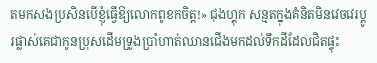តមកសងប្រសិនបើខ្ញុំធ្វើឱ្យលោកពូខកចិត្ត!» ជុងហ្គុក សន្មតក្នុងគំនិតមិនវេចវេរប្តូរផ្លាស់គេជាកូនប្រុសដើមទ្រូងប្រាំហាត់ឈានជើងមកដល់ទឹកដីដែលជិតផ្ទុះ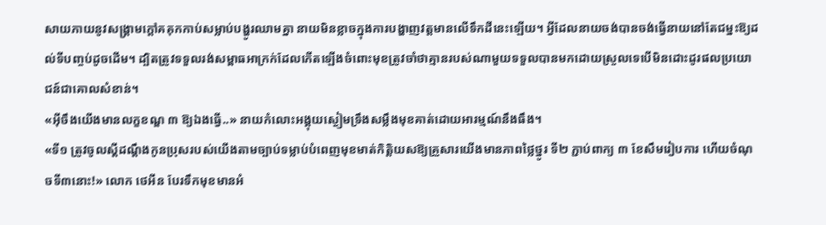សាយភាយនូវសង្គ្រាមក្តៅគគុកកាប់សម្លាប់បង្ហូរឈាមគ្នា នាយមិនខ្លាចក្នុងការបង្ហាញវត្តមានលើទឹកដីនេះឡើយ។ អ្វីដែលនាយចង់បានចង់ធ្វើនាយនៅតែជម្នះឱ្យដល់ទីបញ្ចប់ដូចដើម។ ដ្បិតត្រូវទទួលរង់សម្ពាធអាក្រក់ដែលកើតឡើងចំពោះមុខត្រូវចាំថាគ្មានរបស់ណាមួយទទួលបានមកដោយស្រួលទេបើមិនដោះដូរផលប្រយោជន៍ជាគោលសំខាន់។
«អ៊ីចឹងយើងមានលក្ខខណ្ឌ ៣ ឱ្យឯងធ្វើ..» នាយកំលោះអង្គុយស្ងៀមទ្រឹងសម្លឹងមុខគាត់ដោយអារម្មណ៍នឹងធឹង។
«ទី១ ត្រូវចូលស្តីដណ្តឹងកូនប្រុសរបស់យើងតាមច្បាប់ទម្លាប់បំពេញមុខមាត់កិត្តិយសឱ្យគ្រួសារយើងមានភាពថ្លៃថ្នូរ ទី២ ភ្ជាប់ពាក្យ ៣ ខែសឹមរៀបការ ហើយចំណុចទី៣នោះ!» លោក ថេអីន បែរទឹកមុខមានអំ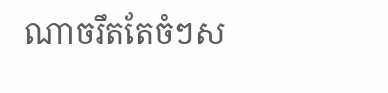ណាចរឹតតែចំៗស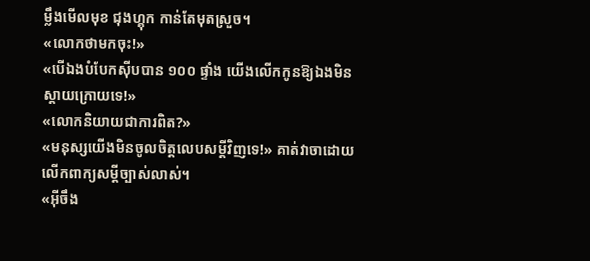ម្លឹងមើលមុខ ជុងហ្គុក កាន់តែមុតស្រួច។
«លោកថាមកចុះ!»
«បើឯងបំបែកស៊ីបបាន ១០០ ផ្ទាំង យើងលើកកូនឱ្យឯងមិនស្តាយក្រោយទេ!»
«លោកនិយាយជាការពិត?»
«មនុស្សយើងមិនចូលចិត្តលេបសម្តីវិញទេ!» គាត់វាចាដោយលើកពាក្យសម្តីច្បាស់លាស់។
«អ៊ីចឹង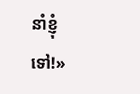នាំខ្ញុំទៅ!»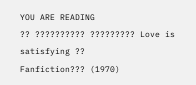YOU ARE READING
?? ?????????? ????????? Love is satisfying ??
Fanfiction??? (1970)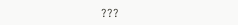???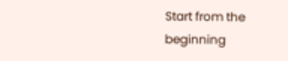Start from the beginning